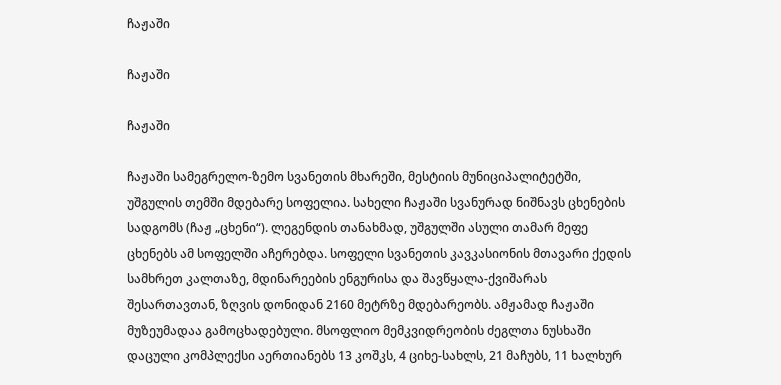ჩაჟაში

ჩაჟაში

ჩაჟაში

ჩაჟაში სამეგრელო-ზემო სვანეთის მხარეში, მესტიის მუნიციპალიტეტში, უშგულის თემში მდებარე სოფელია. სახელი ჩაჟაში სვანურად ნიშნავს ცხენების სადგომს (ჩაჟ „ცხენი“). ლეგენდის თანახმად, უშგულში ასული თამარ მეფე ცხენებს ამ სოფელში აჩერებდა. სოფელი სვანეთის კავკასიონის მთავარი ქედის სამხრეთ კალთაზე, მდინარეების ენგურისა და შავწყალა-ქვიშარას შესართავთან, ზღვის დონიდან 2160 მეტრზე მდებარეობს. ამჟამად ჩაჟაში მუზეუმადაა გამოცხადებული. მსოფლიო მემკვიდრეობის ძეგლთა ნუსხაში დაცული კომპლექსი აერთიანებს 13 კოშკს, 4 ციხე-სახლს, 21 მაჩუბს, 11 ხალხურ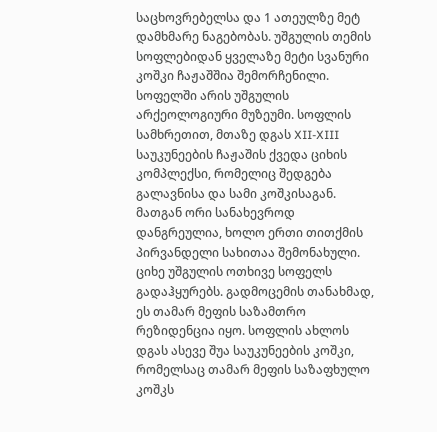საცხოვრებელსა და 1 ათეულზე მეტ დამხმარე ნაგებობას. უშგულის თემის სოფლებიდან ყველაზე მეტი სვანური კოშკი ჩაჟაშშია შემორჩენილი. სოფელში არის უშგულის არქეოლოგიური მუზეუმი. სოფლის სამხრეთით, მთაზე დგას XII-XIII საუკუნეების ჩაჟაშის ქვედა ციხის კომპლექსი, რომელიც შედგება გალავნისა და სამი კოშკისაგან. მათგან ორი სანახევროდ დანგრეულია, ხოლო ერთი თითქმის პირვანდელი სახითაა შემონახული. ციხე უშგულის ოთხივე სოფელს გადაჰყურებს. გადმოცემის თანახმად, ეს თამარ მეფის საზამთრო რეზიდენცია იყო. სოფლის ახლოს დგას ასევე შუა საუკუნეების კოშკი, რომელსაც თამარ მეფის საზაფხულო კოშკს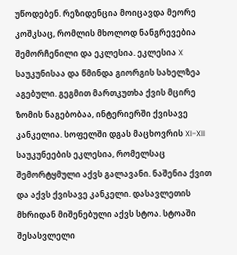უწოდებენ. რეზიდენცია მოიცავდა მეორე კოშკსაც, რომლის მხოლოდ ნანგრევებია შემორჩენილი და ეკლესია. ეკლესია X საუკუნისაა და წმინდა გიორგის სახელზეა აგებული. გეგმით მართკუთხა ქვის მცირე ზომის ნაგებობაა, ინტერიერში ქვისავე კანკელია. სოფელში დგას მაცხოვრის XI-XII საუკუნეების ეკლესია, რომელსაც შემორტყმული აქვს გალავანი. ნაშენია ქვით და აქვს ქვისავე კანკელი. დასავლეთის მხრიდან მიშენებული აქვს სტოა. სტოაში შესასვლელი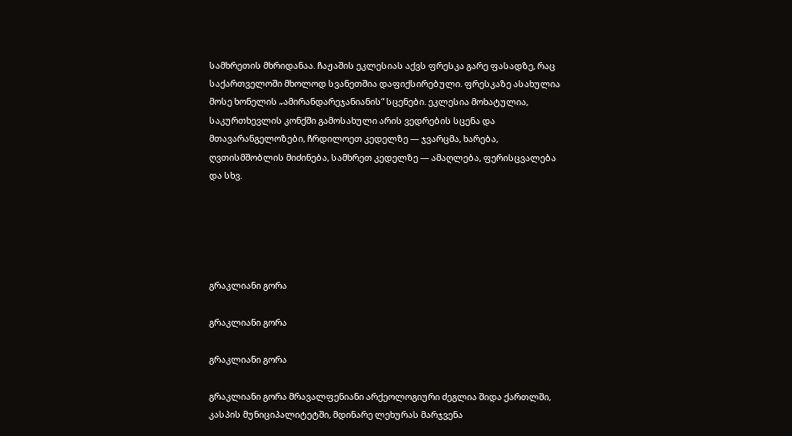სამხრეთის მხრიდანაა. ჩაჟაშის ეკლესიას აქვს ფრესკა გარე ფასადზე, რაც საქართველოში მხოლოდ სვანეთშია დაფიქსირებული. ფრესკაზე ასახულია მოსე ხონელის „ამირანდარეჯანიანის“ სცენები. ეკლესია მოხატულია, საკურთხევლის კონქში გამოსახული არის ვედრების სცენა და მთავარანგელოზები, ჩრდილოეთ კედელზე — ჯვარცმა, ხარება, ღვთისმშობლის მიძინება, სამხრეთ კედელზე — ამაღლება, ფერისცვალება და სხვ.





გრაკლიანი გორა

გრაკლიანი გორა

გრაკლიანი გორა

გრაკლიანი გორა მრავალფენიანი არქეოლოგიური ძეგლია შიდა ქართლში, კასპის მუნიციპალიტეტში, მდინარე ლეხურას მარჯვენა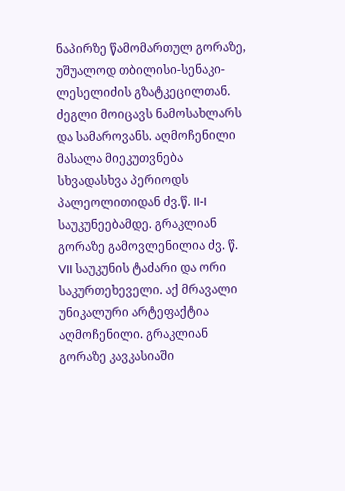ნაპირზე წამომართულ გორაზე, უშუალოდ თბილისი-სენაკი-ლესელიძის გზატკეცილთან. ძეგლი მოიცავს ნამოსახლარს და სამაროვანს. აღმოჩენილი მასალა მიეკუთვნება სხვადასხვა პერიოდს პალეოლითიდან ძვ.წ. II-I საუკუნეებამდე. გრაკლიან გორაზე გამოვლენილია ძვ. წ. VII საუკუნის ტაძარი და ორი საკურთეხეველი. აქ მრავალი უნიკალური არტეფაქტია აღმოჩენილი. გრაკლიან გორაზე კავკასიაში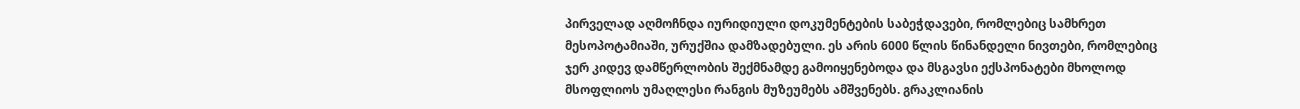პირველად აღმოჩნდა იურიდიული დოკუმენტების საბეჭდავები, რომლებიც სამხრეთ მესოპოტამიაში, ურუქშია დამზადებული. ეს არის 6000 წლის წინანდელი ნივთები, რომლებიც ჯერ კიდევ დამწერლობის შექმნამდე გამოიყენებოდა და მსგავსი ექსპონატები მხოლოდ მსოფლიოს უმაღლესი რანგის მუზეუმებს ამშვენებს. გრაკლიანის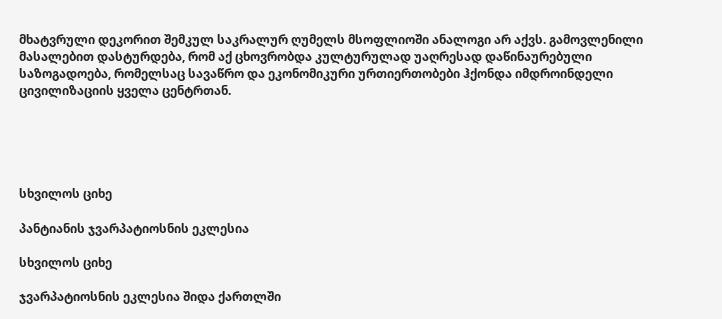მხატვრული დეკორით შემკულ საკრალურ ღუმელს მსოფლიოში ანალოგი არ აქვს. გამოვლენილი მასალებით დასტურდება, რომ აქ ცხოვრობდა კულტურულად უაღრესად დაწინაურებული საზოგადოება, რომელსაც სავაწრო და ეკონომიკური ურთიერთობები ჰქონდა იმდროინდელი ცივილიზაციის ყველა ცენტრთან.





სხვილოს ციხე

პანტიანის ჯვარპატიოსნის ეკლესია

სხვილოს ციხე

ჯვარპატიოსნის ეკლესია შიდა ქართლში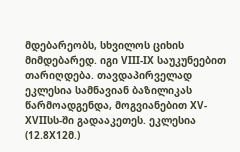მდებარეობს, სხვილოს ციხის მიმდებარედ. იგი VIII-IX საუკუნეებით თარიღდება. თავდაპირველად ეკლესია სამნავიან ბაზილიკას წარმოადგენდა, მოგვიანებით XV-XVIIსს-ში გადააკეთეს. ეკლესია (12.8X12მ.)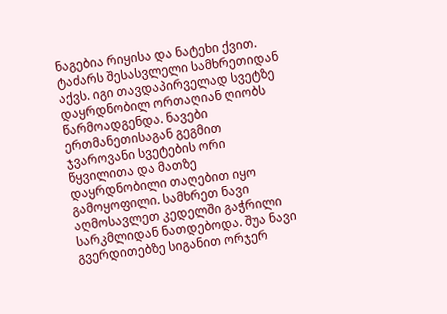ნაგებია რიყისა და ნატეხი ქვით. ტაძარს შესასვლელი სამხრეთიდან აქვს. იგი თავდაპირველად სვეტზე დაყრდნობილ ორთაღიან ღიობს წარმოადგენდა. ნავები ერთმანეთისაგან გეგმით ჯვაროვანი სვეტების ორი წყვილითა და მათზე დაყრდნობილი თაღებით იყო გამოყოფილი. სამხრეთ ნავი აღმოსავლეთ კედელში გაჭრილი სარკმლიდან ნათდებოდა. შუა ნავი გვერდითებზე სიგანით ორჯერ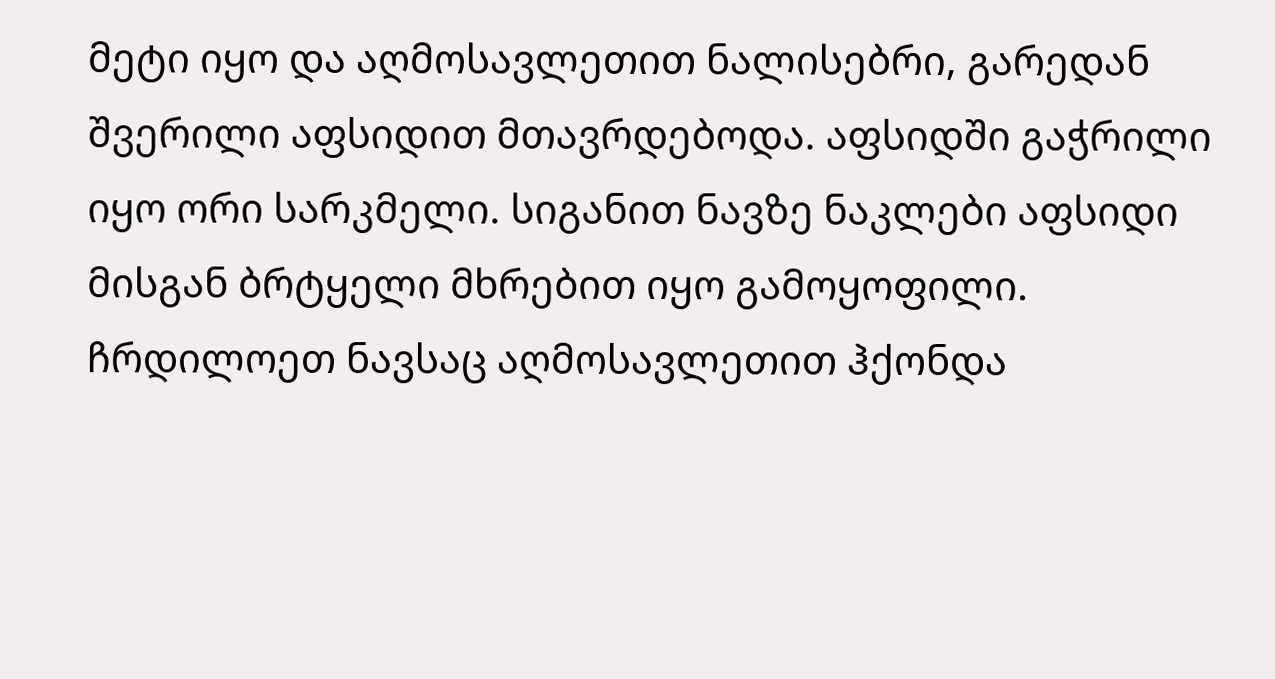მეტი იყო და აღმოსავლეთით ნალისებრი, გარედან შვერილი აფსიდით მთავრდებოდა. აფსიდში გაჭრილი იყო ორი სარკმელი. სიგანით ნავზე ნაკლები აფსიდი მისგან ბრტყელი მხრებით იყო გამოყოფილი. ჩრდილოეთ ნავსაც აღმოსავლეთით ჰქონდა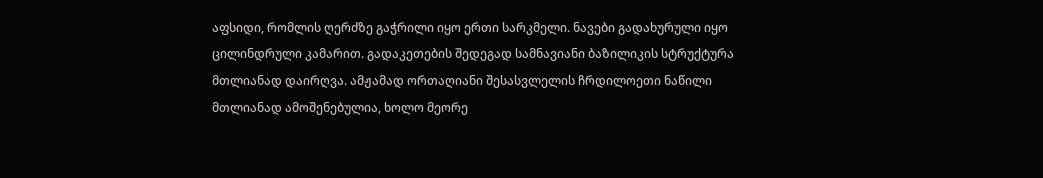აფსიდი, რომლის ღერძზე გაჭრილი იყო ერთი სარკმელი. ნავები გადახურული იყო ცილინდრული კამარით. გადაკეთების შედეგად სამნავიანი ბაზილიკის სტრუქტურა მთლიანად დაირღვა. ამჟამად ორთაღიანი შესასვლელის ჩრდილოეთი ნაწილი მთლიანად ამოშენებულია, ხოლო მეორე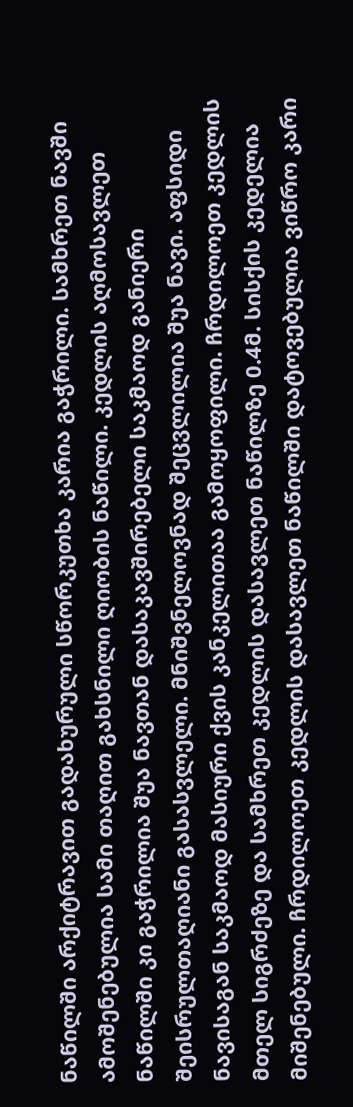ნაწილში არქიტრავით გადახურული სწორკუთხა კარია გაჭრილი. სამხრეთ ნავში ამოშენებულია სამი თაღით გახსნილი ღიობის ნაწილი. კედლის აღმოსავლეთ ნაწილში კი გაჭრილია შუა ნავთან დასაკავშირებელი საკმაოდ განიერი შეისრულთაღიანი გასასვლელი. მნიშვნელოვნად შეცვლილია შუა ნავი. აფსიდი ნავისაგან საკმაოდ მასიური ქვის კანკელითაა გამოყოფილი. ჩრდილოეთ კედლის მთელ სიგრძეზე და სამხრეთ კედლის დასავლეთ ნაწილზე 0.4მ. სისქის კედელია მიშენებული. ჩრდილოეთ კედლის დასავლეთ ნაწილში დატოვებულია ვიწრო კარი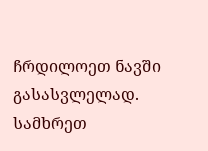ჩრდილოეთ ნავში გასასვლელად. სამხრეთ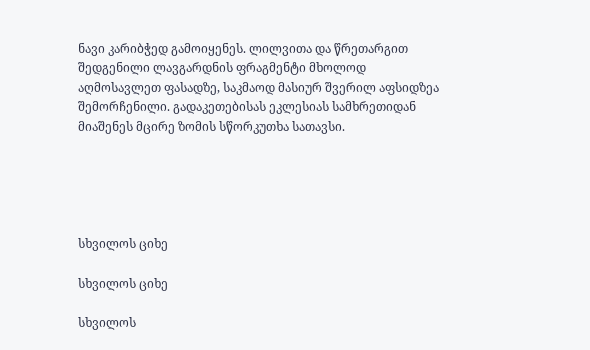ნავი კარიბჭედ გამოიყენეს. ლილვითა და წრეთარგით შედგენილი ლავგარდნის ფრაგმენტი მხოლოდ აღმოსავლეთ ფასადზე, საკმაოდ მასიურ შვერილ აფსიდზეა შემორჩენილი. გადაკეთებისას ეკლესიას სამხრეთიდან მიაშენეს მცირე ზომის სწორკუთხა სათავსი.





სხვილოს ციხე

სხვილოს ციხე

სხვილოს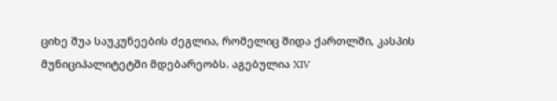ციხე შუა საუკუნეების ძეგლია, რომელიც შიდა ქართლში, კასპის მუნიციპალიტეტში მდებარეობს. აგებულია XIV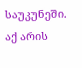საუკუნეში. აქ არის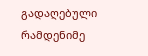გადაღებული რამდენიმე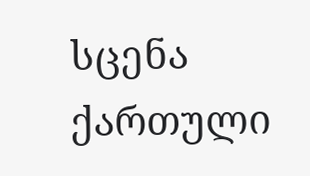სცენა ქართული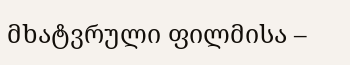მხატვრული ფილმისა –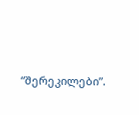“შერეკილები”.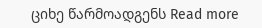ციხე წარმოადგენს Read more